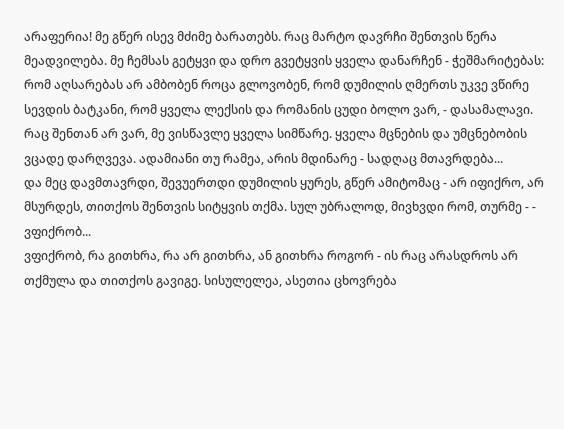არაფერია! მე გწერ ისევ მძიმე ბარათებს. რაც მარტო დავრჩი შენთვის წერა მეადვილება. მე ჩემსას გეტყვი და დრო გვეტყვის ყველა დანარჩენ - ჭეშმარიტებას:
რომ აღსარებას არ ამბობენ როცა გლოვობენ, რომ დუმილის ღმერთს უკვე ვწირე სევდის ბატკანი, რომ ყველა ლექსის და რომანის ცუდი ბოლო ვარ, - დასამალავი.
რაც შენთან არ ვარ, მე ვისწავლე ყველა სიმწარე. ყველა მცნების და უმცნებობის ვცადე დარღვევა. ადამიანი თუ რამეა, არის მდინარე - სადღაც მთავრდება...
და მეც დავმთავრდი, შევუერთდი დუმილის ყურეს, გწერ ამიტომაც - არ იფიქრო, არ მსურდეს, თითქოს შენთვის სიტყვის თქმა. სულ უბრალოდ, მივხვდი რომ, თურმე - - ვფიქრობ...
ვფიქრობ, რა გითხრა, რა არ გითხრა, ან გითხრა როგორ - ის რაც არასდროს არ თქმულა და თითქოს გავიგე. სისულელეა, ასეთია ცხოვრება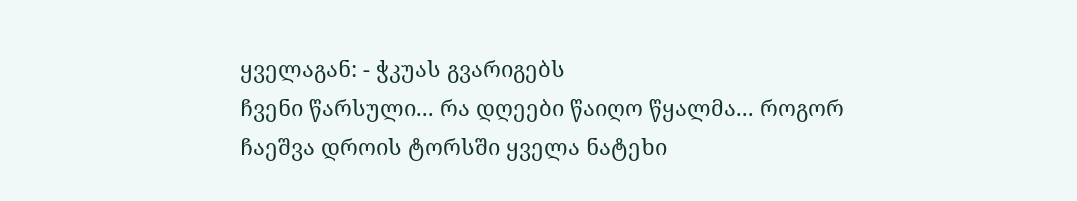ყველაგან: - ჭკუას გვარიგებს
ჩვენი წარსული... რა დღეები წაიღო წყალმა... როგორ ჩაეშვა დროის ტორსში ყველა ნატეხი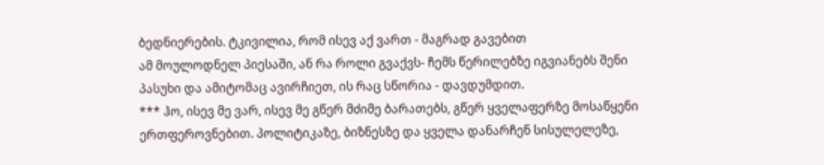ბედნიერების. ტკივილია, რომ ისევ აქ ვართ - მაგრად გავებით
ამ მოულოდნელ პიესაში, ან რა როლი გვაქვს- ჩემს წერილებზე იგვიანებს შენი პასუხი და ამიტომაც ავირჩიეთ, ის რაც სწორია - დავდუმდით.
*** ჰო, ისევ მე ვარ, ისევ მე გწერ მძიმე ბარათებს, გწერ ყველაფერზე მოსაწყენი ერთფეროვნებით. პოლიტიკაზე, ბიზნესზე და ყველა დანარჩენ სისულელეზე,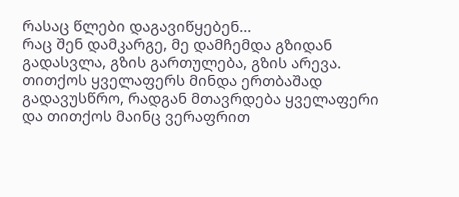რასაც წლები დაგავიწყებენ...
რაც შენ დამკარგე, მე დამჩემდა გზიდან გადასვლა, გზის გართულება, გზის არევა. თითქოს ყველაფერს მინდა ერთბაშად გადავუსწრო, რადგან მთავრდება ყველაფერი და თითქოს მაინც ვერაფრით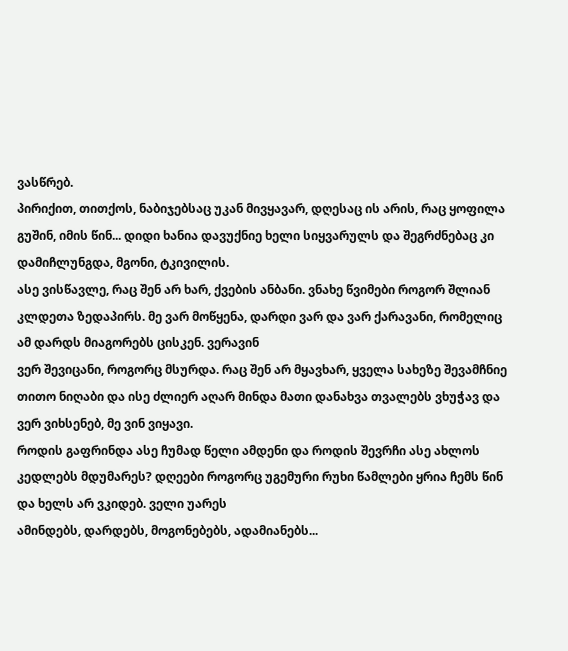ვასწრებ.
პირიქით, თითქოს, ნაბიჯებსაც უკან მივყავარ, დღესაც ის არის, რაც ყოფილა გუშინ, იმის წინ... დიდი ხანია დავუქნიე ხელი სიყვარულს და შეგრძნებაც კი დამიჩლუნგდა, მგონი, ტკივილის.
ასე ვისწავლე, რაც შენ არ ხარ, ქვების ანბანი. ვნახე წვიმები როგორ შლიან კლდეთა ზედაპირს. მე ვარ მოწყენა, დარდი ვარ და ვარ ქარავანი, რომელიც ამ დარდს მიაგორებს ცისკენ. ვერავინ
ვერ შევიცანი, როგორც მსურდა. რაც შენ არ მყავხარ, ყველა სახეზე შევამჩნიე თითო ნიღაბი და ისე ძლიერ აღარ მინდა მათი დანახვა თვალებს ვხუჭავ და ვერ ვიხსენებ, მე ვინ ვიყავი.
როდის გაფრინდა ასე ჩუმად წელი ამდენი და როდის შევრჩი ასე ახლოს კედლებს მდუმარეს? დღეები როგორც უგემური რუხი წამლები ყრია ჩემს წინ და ხელს არ ვკიდებ. ველი უარეს
ამინდებს, დარდებს, მოგონებებს, ადამიანებს...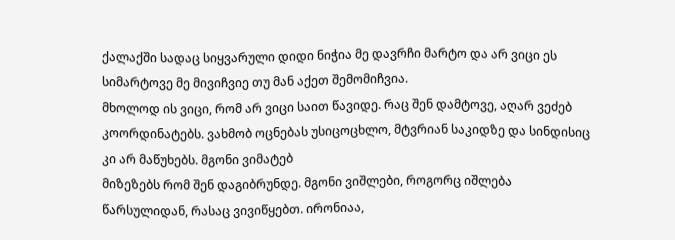ქალაქში სადაც სიყვარული დიდი ნიჭია მე დავრჩი მარტო და არ ვიცი ეს სიმარტოვე მე მივიჩვიე თუ მან აქეთ შემომიჩვია.
მხოლოდ ის ვიცი, რომ არ ვიცი საით წავიდე. რაც შენ დამტოვე, აღარ ვეძებ კოორდინატებს. ვახმობ ოცნებას უსიცოცხლო, მტვრიან საკიდზე და სინდისიც კი არ მაწუხებს. მგონი ვიმატებ
მიზეზებს რომ შენ დაგიბრუნდე. მგონი ვიშლები, როგორც იშლება წარსულიდან, რასაც ვივიწყებთ. ირონიაა,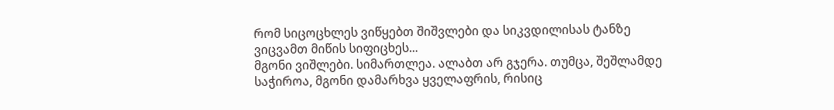რომ სიცოცხლეს ვიწყებთ შიშვლები და სიკვდილისას ტანზე ვიცვამთ მიწის სიფიცხეს...
მგონი ვიშლები. სიმართლეა. ალაბთ არ გჯერა. თუმცა, შეშლამდე საჭიროა, მგონი დამარხვა ყველაფრის, რისიც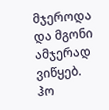მჯეროდა და მგონი ამჯერად ვიწყებ. ჰო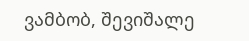ვამბობ, შევიშალე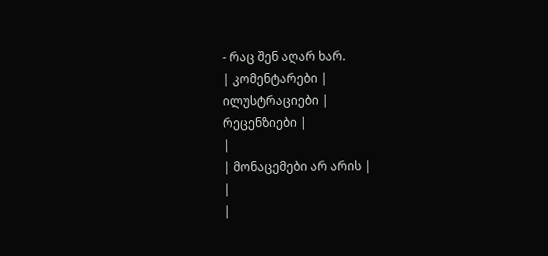- რაც შენ აღარ ხარ.
| კომენტარები |
ილუსტრაციები |
რეცენზიები |
|
| მონაცემები არ არის |
|
|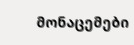მონაცემები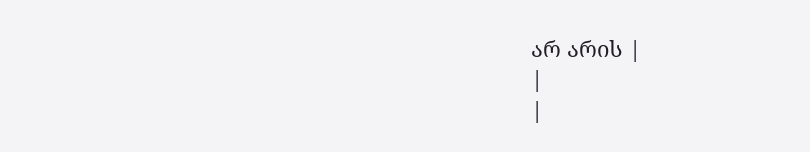არ არის |
|
|